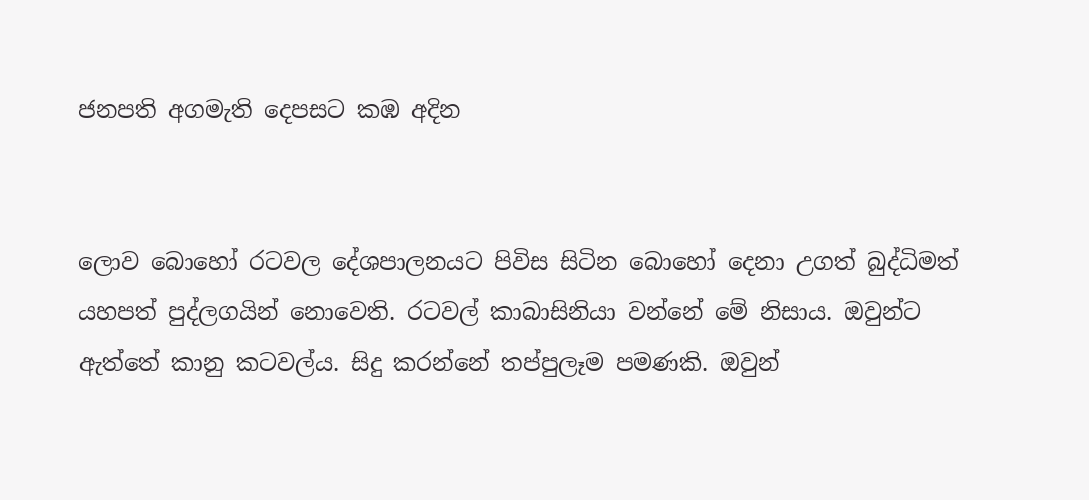ජනපති අගමැති දෙපසට කඹ අදින


ලොව බොහෝ රටවල දේශපාලනයට පිවිස සිටින බොහෝ දෙනා උගත් බුද්ධිමත් යහපත් පුද්ලගයින් නොවෙති. රටවල් කාබාසිනියා වන්නේ මේ නිසාය. ඔවුන්ට ඇත්තේ කානු කටවල්ය. සිදු කරන්නේ තප්පුලෑම පමණකි. ඔවුන්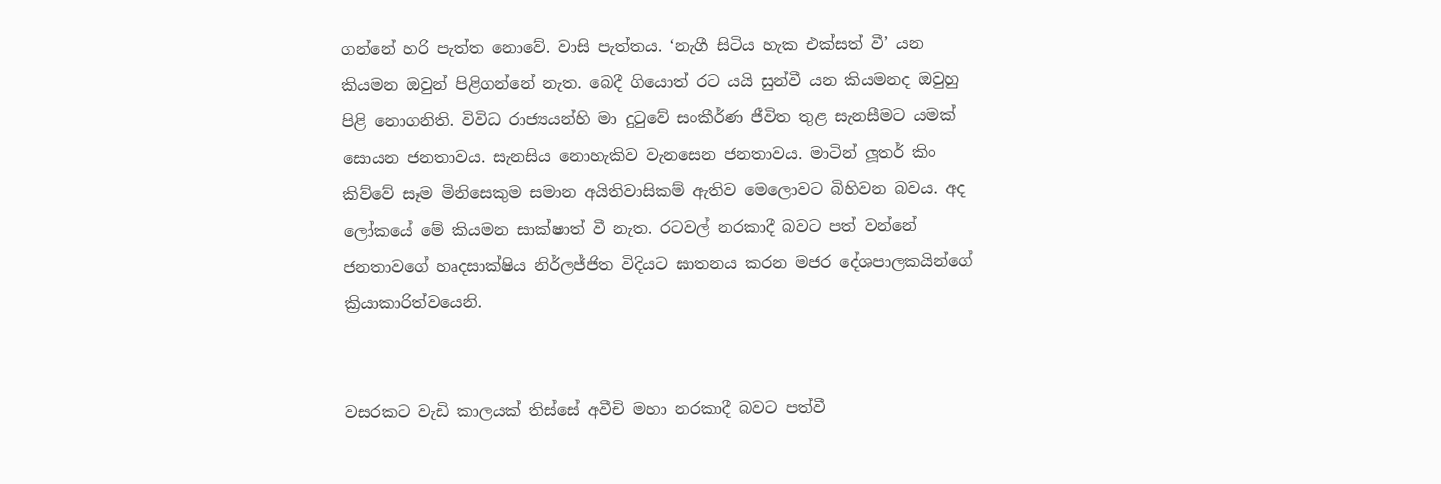ගන්නේ හරි පැත්ත නොවේ. වාසි පැත්තය. ‘නැගී සිටිය හැක එක්සත් වී’ යන කියමන ඔවුන් පිළිගන්නේ නැත. බෙදී ගියොත් රට යයි සුන්වී යන කියමනද ඔවුහු පිළි නොගනිති. විවිධ රාජ්‍යයන්හි මා දුටුවේ සංකීර්ණ ජීවිත තුළ සැනසීමට යමක් සොයන ජනතාවය. සැනසිය නොහැකිව වැනසෙන ජනතාවය. මාටින් ලූතර් කිං කිව්වේ සෑම මිනිසෙකුම සමාන අයිතිවාසිකම් ඇතිව මෙලොවට බිහිවන බවය. අද ලෝකයේ මේ කියමන සාක්ෂාත් වී නැත. රටවල් නරකාදී බවට පත් වන්නේ ජනතාවගේ හෘදසාක්ෂිය නිර්ලජ්ජිත විදියට ඝාතනය කරන මජර දේශපාලකයින්ගේ ක්‍රියාකාරිත්වයෙනි.


වසරකට වැඩි කාලයක් තිස්සේ අවීචි මහා නරකාදී බවට පත්වී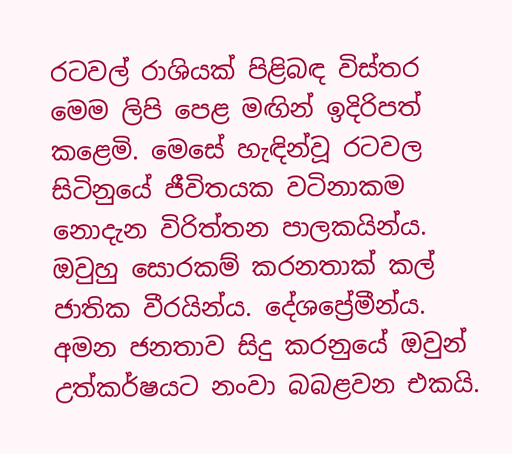රටවල් රාශියක් පිළිබඳ විස්තර මෙම ලිපි පෙළ මඟින් ඉදිරිපත් කළෙමි. මෙසේ හැඳින්වූ රටවල සිටිනුයේ ජීවිතයක වටිනාකම නොදැන විරිත්තන පාලකයින්ය. ඔවුහු සොරකම් කරනතාක් කල් ජාතික වීරයින්ය. දේශප්‍රේමීන්ය. අමන ජනතාව සිදු කරනුයේ ඔවුන් උත්කර්ෂයට නංවා බබළවන එකයි.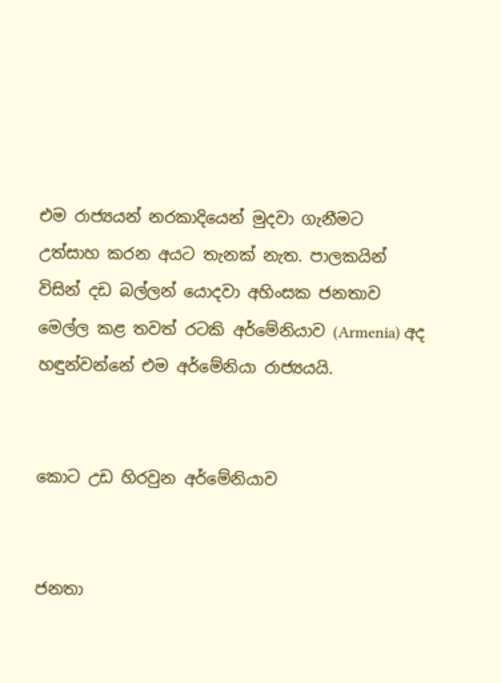එම රාජ්‍යයන් නරකාදියෙන් මුදවා ගැනීමට උත්සාහ කරන අයට තැනක් නැත. පාලකයින් විසින් දඩ බල්ලන් යොදවා අහිංසක ජනතාව මෙල්ල කළ තවත් රටකි අර්මේනියාව (Armenia) අද හඳුන්වන්නේ එම අර්මේනියා රාජ්‍යයයි.


කොට උඩ හිරවුන අර්මේනියාව


ජනතා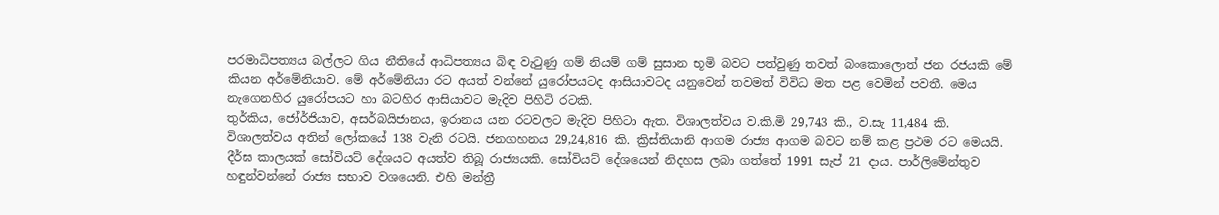පරමාධිපත්‍යය බල්ලට ගිය නීතියේ ආධිපත්‍යය බිඳ වැටුණු ගම් නියම් ගම් සුසාන භූමි බවට පත්වුණු තවත් බංකොලොත් ජන රජයකි මේ කියන අර්මේනියාව. මේ අර්මේනියා රට අයත් වන්නේ යුරෝපයටද ආසියාවටද යනුවෙන් තවමත් විවිධ මත පළ වෙමින් පවතී. මෙය නැගෙනහිර යුරෝපයට හා බටහිර ආසියාවට මැදිව පිහිටි රටකි.
තුර්කිය, ජෝර්ජියාව, අසර්බයිජානය, ඉරානය යන රටවලට මැදිව පිහිටා ඇත. විශාලත්වය ව.කි.මි 29,743 කි., ව.සැ 11,484 කි. විශාලත්වය අතින් ලෝකයේ 138 වැනි රටයි. ජනගහනය 29,24,816 කි. ක්‍රිස්තියානි ආගම රාජ්‍ය ආගම බවට නම් කළ ප්‍රථම රට මෙයයි. දීර්ඝ කාලයක් සෝවියට් දේශයට අයත්ව තිබූ රාජ්‍යයකි. සෝවියට් දේශයෙන් නිදහස ලබා ගත්තේ 1991 සැප් 21 දාය. පාර්ලිමේන්තුව හඳුන්වන්නේ රාජ්‍ය සභාව වශයෙනි. එහි මන්ත්‍රී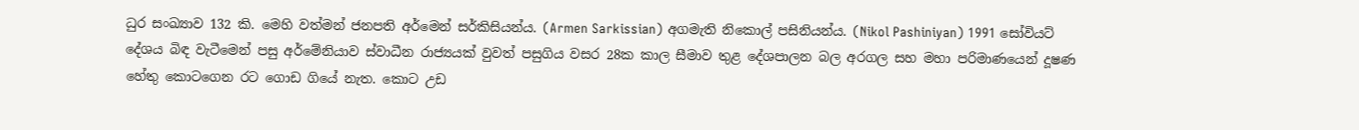ධුර සංඛ්‍යාව 132 කි. මෙහි වත්මන් ජනපති අර්මෙන් සර්කිසියන්ය. (Armen Sarkissian) අගමැති නිකොල් පසිනියන්ය. (Nikol Pashiniyan) 1991 සෝවියට් දේශය බිඳ වැටීමෙන් පසු අර්මේනියාව ස්වාධීන රාජ්‍යයක් වුවත් පසුගිය වසර 28ක කාල සීමාව තුළ දේශපාලන බල අරගල සහ මහා පරිමාණයෙන් දූෂණ හේතු කොටගෙන රට ගොඩ ගියේ නැත. කොට උඩ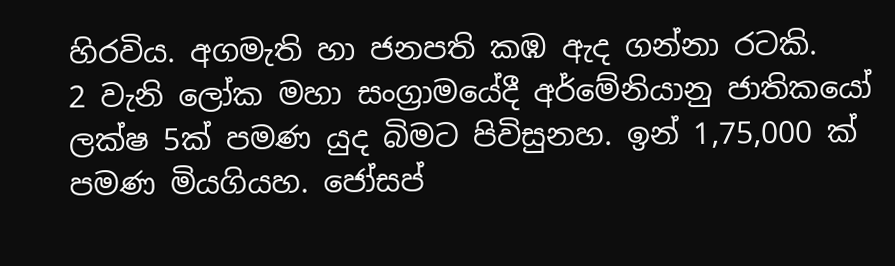හිරවිය. අගමැති හා ජනපති කඹ ඇද ගන්නා රටකි.
2 වැනි ලෝක මහා සංග්‍රාමයේදී අර්මේනියානු ජාතිකයෝ ලක්ෂ 5ක් පමණ යුද බිමට පිවිසුනහ. ඉන් 1,75,000 ක් පමණ මියගියහ. ජෝසප්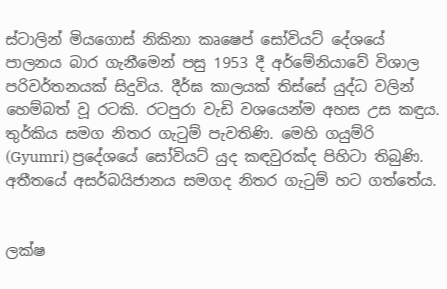ස්ටාලින් මියගොස් නිකිනා කෘෂෙප් සෝවියට් දේශයේ පාලනය බාර ගැනීමෙන් පසු 1953 දී අර්මේනියාවේ විශාල පරිවර්තනයක් සිදුවිය. දීර්ඝ කාලයක් තිස්සේ යුද්ධ වලින් හෙම්බත් වූ රටකි. රටපුරා වැඩි වශයෙන්ම අහස උස කඳුය. තුර්කිය සමග නිතර ගැටුම් පැවතිණි. මෙහි ගයුම්රි (Gyumri) ප්‍රදේශයේ සෝවියට් යුද කඳවුරක්ද පිහිටා තිබුණි. අතීතයේ අසර්බයිජානය සමගද නිතර ගැටුම් හට ගත්තේය.


ලක්ෂ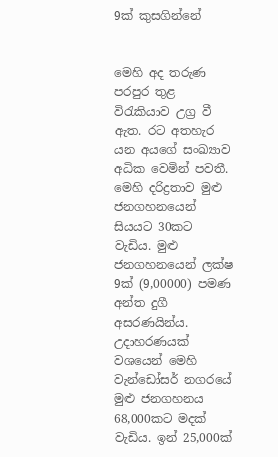9ක් කුසගින්නේ


මෙහි අද තරුණ පරපුර තුළ විරැකියාව උග්‍ර වී ඇත. රට අතහැර යන අයගේ සංඛ්‍යාව අධික වෙමින් පවතී. මෙහි දරිද්‍රතාව මුළු ජනගහනයෙන් සියයට 30කට වැඩිය. මුළු ජනගහනයෙන් ලක්ෂ 9ක් (9,00000) පමණ අන්ත දුගී අසරණයින්ය. උදාහරණයක් වශයෙන් මෙහි වැන්ඩෝසර් නගරයේ මුළු ජනගහනය 68,000කට මදක් වැඩිය. ඉන් 25,000ක්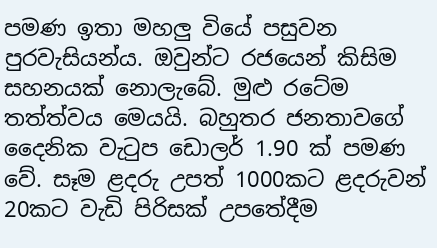පමණ ඉතා මහලු වියේ පසුවන පුරවැසියන්ය. ඔවුන්ට රජයෙන් කිසිම සහනයක් නොලැබේ. මුළු රටේම තත්ත්වය මෙයයි. බහුතර ජනතාවගේ දෛනික වැටුප ඩොලර් 1.90 ක් පමණ වේ. සෑම ළදරු උපත් 1000කට ළදරුවන් 20කට වැඩි පිරිසක් උපතේදීම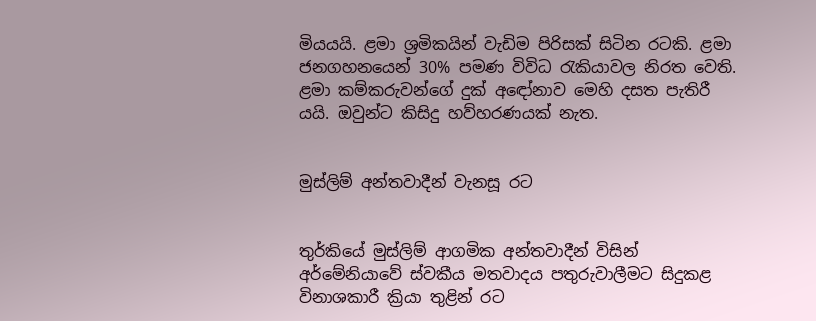මියයයි. ළමා ශ්‍රමිකයින් වැඩිම පිරිසක් සිටින රටකි. ළමා ජනගහනයෙන් 30% පමණ විවිධ රැකියාවල නිරත වෙති. ළමා කම්කරුවන්ගේ දුක් අඳෝනාව මෙහි දසත පැතිරී යයි. ඔවුන්ට කිසිදු හව්හරණයක් නැත.


මුස්ලිම් අන්තවාදීන් වැනසූ රට


තුර්කියේ මුස්ලිම් ආගමික අන්තවාදීන් විසින් අර්මේනියාවේ ස්වකීය මතවාදය පතුරුවාලීමට සිදුකළ විනාශකාරී ක්‍රියා තුළින් රට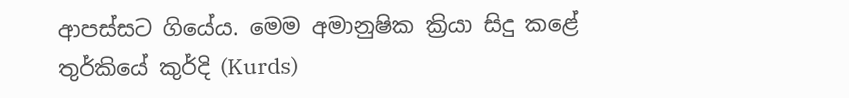ආපස්සට ගියේය. මෙම අමානුෂික ක්‍රියා සිදු කළේ තුර්කියේ කුර්දි (Kurds)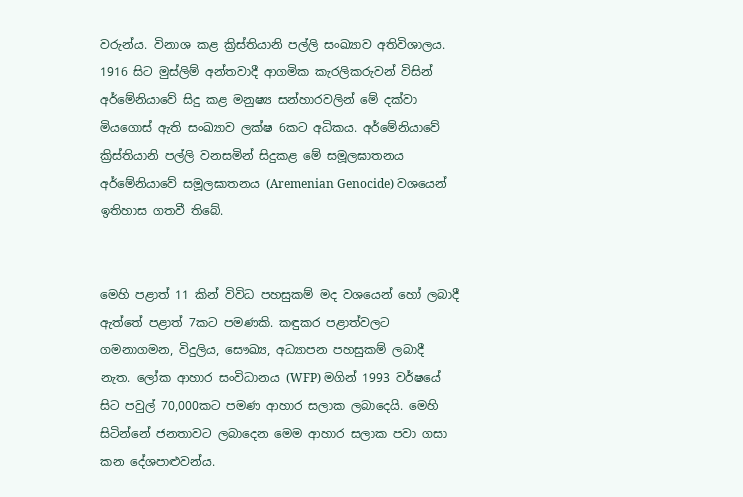වරුන්ය. විනාශ කළ ක්‍රිස්තියානි පල්ලි සංඛ්‍යාව අතිවිශාලය. 1916 සිට මුස්ලිම් අන්තවාදී ආගමික කැරලිකරුවන් විසින් අර්මේනියාවේ සිදු කළ මනුෂ්‍ය සන්හාරවලින් මේ දක්වා මියගොස් ඇති සංඛ්‍යාව ලක්ෂ 6කට අධිකය. අර්මේනියාවේ ක්‍රිස්තියානි පල්ලි වනසමින් සිදුකළ මේ සමූලඝාතනය අර්මේනියාවේ සමූලඝාතනය (Aremenian Genocide) වශයෙන් ඉතිහාස ගතවී තිබේ.


මෙහි පළාත් 11 කින් විවිධ පහසුකම් මද වශයෙන් හෝ ලබාදී ඇත්තේ පළාත් 7කට පමණකි. කඳුකර පළාත්වලට ගමනාගමන, විදුලිය, සෞඛ්‍ය, අධ්‍යාපන පහසුකම් ලබාදී නැත. ලෝක ආහාර සංවිධානය (WFP) මගින් 1993 වර්ෂයේ සිට පවුල් 70,000කට පමණ ආහාර සලාක ලබාදෙයි. මෙහි සිටින්නේ ජනතාවට ලබාදෙන මෙම ආහාර සලාක පවා ගසා කන දේශපාළුවන්ය.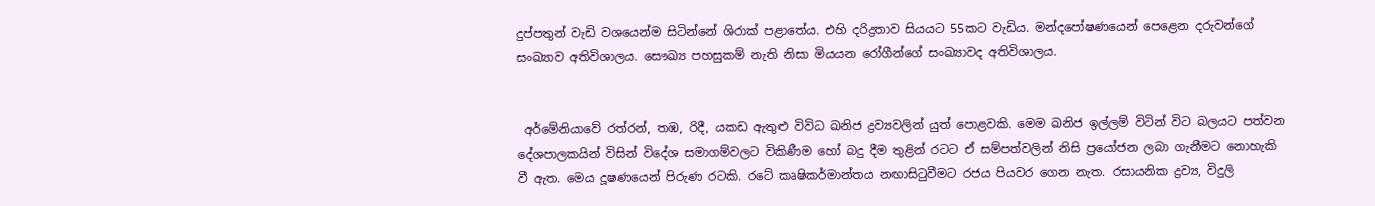දුප්පතුන් වැඩි වශයෙන්ම සිටින්නේ ශිරාක් පළාතේය. එහි දරිද්‍රතාව සියයට 55කට වැඩිය. මන්දපෝෂණයෙන් පෙළෙන දරුවන්ගේ සංඛ්‍යාව අතිවිශාලය. සෞඛ්‍ය පහසුකම් නැති නිසා මියයන රෝගීන්ගේ සංඛ්‍යාවද අතිවිශාලය.


 අර්මේනියාවේ රත්රන්, තඹ, රිදී, යකඩ ඇතුළු විවිධ ඛනිජ ද්‍රව්‍යවලින් යුත් පොළවකි. මෙම ඛනිජ ඉල්ලම් විටින් විට බලයට පත්වන දේශපාලකයින් විසින් විදේශ සමාගම්වලට විකිණීම හෝ බදු දීම තුළින් රටට ඒ සම්පත්වලින් නිසි ප්‍රයෝජන ලබා ගැනීමට නොහැකි වී ඇත. මෙය දූෂණයෙන් පිරුණ රටකි. රටේ කෘෂිකර්මාන්තය නඟාසිටුවීමට රජය පියවර ගෙන නැත. රසායනික ද්‍රව්‍ය, විදුලි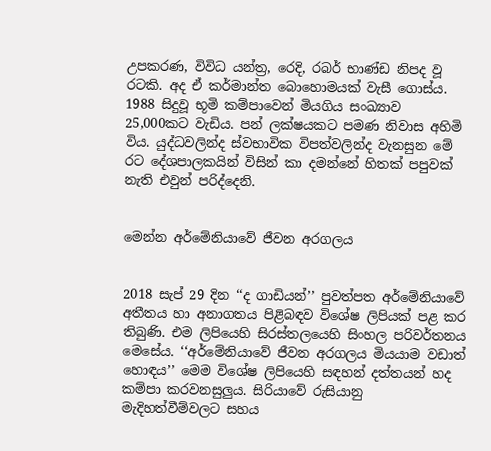උපකරණ, විවිධ යන්ත්‍ර, රෙදි, රබර් භාණ්ඩ නිපද වූ රටකි. අද ඒ කර්මාන්ත බොහොමයක් වැසී ගොස්ය. 1988 සිදුවූ භූමි කම්පාවෙන් මියගිය සංඛ්‍යාව 25,000කට වැඩිය. පන් ලක්ෂයකට පමණ නිවාස අහිමි විය. යුද්ධවලින්ද ස්වභාවික විපත්වලින්ද වැනසුන මේ රට දේශපාලකයින් විසින් කා දමන්නේ හිතක් පපුවක් නැති එවුන් පරිද්දෙනි.


මෙන්න අර්මේනියාවේ ජීවන අරගලය


2018 සැප් 29 දින ‘‘ද ගාඩියන්’’ පුවත්පත අර්මේනියාවේ අතීතය හා අනාගතය පිළිබඳව විශේෂ ලිපියක් පළ කර තිබුණි. එම ලිපියෙහි සිරස්තලයෙහි සිංහල පරිවර්තනය මෙසේය. ‘‘අර්මේනියාවේ ජීවන අරගලය මියයාම වඩාත් හොඳය’’ මෙම විශේෂ ලිපියෙහි සඳහන් දත්තයන් හද කම්පා කරවනසුලුය. සිරියාවේ රුසියානු මැදිහත්වීම්වලට සහය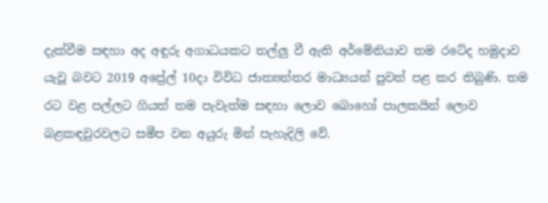දැක්වීම සඳහා අද අඳුරු අගාධයකට තල්ලු වී ඇති අර්මේනියාව තම රටේද හමුදාව යැවූ බවට 2019 අප්‍රේල් 10දා විවිධ ජාත්‍යන්තර මාධ්‍යයන් පුවත් පළ කර තිබුණි. තම රට වළ පල්ලට ගියත් තම පැවැත්ම සඳහා ලොව බොහෝ පාලකයින් ලොව බළකඳවුරවලට සමීප වන අයුරු මින් පැහැදිලි වේ.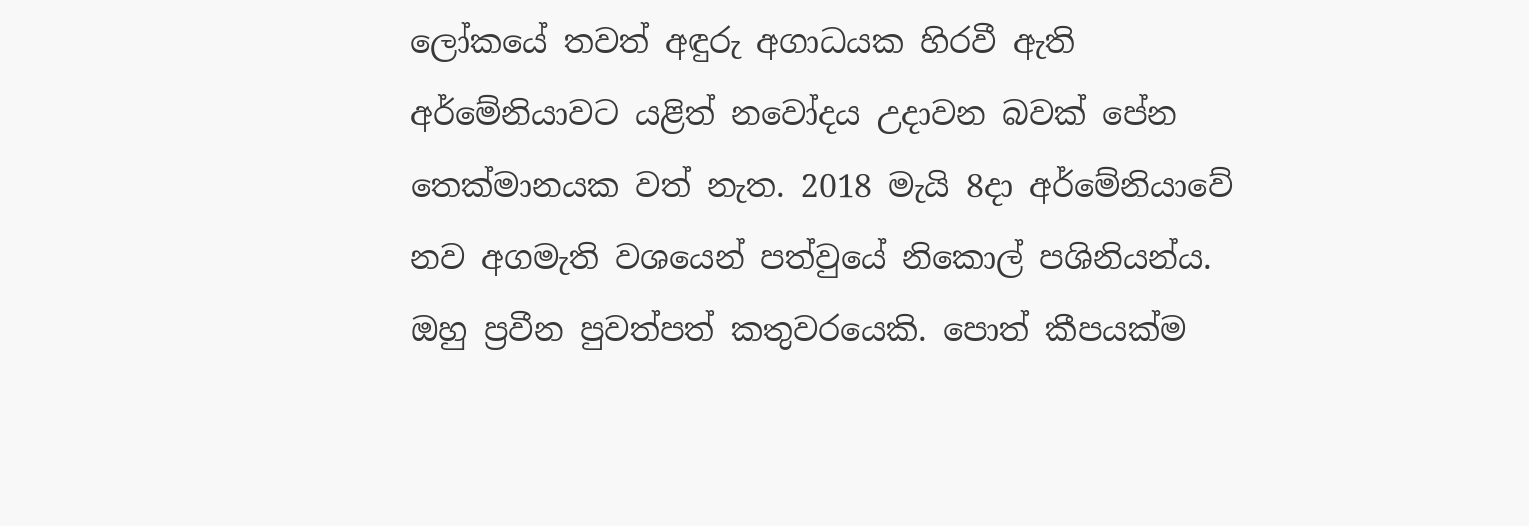ලෝකයේ තවත් අඳුරු අගාධයක හිරවී ඇති අර්මේනියාවට යළිත් නවෝදය උදාවන බවක් පේන තෙක්මානයක වත් නැත. 2018 මැයි 8දා අර්මේනියාවේ නව අගමැති වශයෙන් පත්වුයේ නිකොල් පශිනියන්ය. ඔහු ප්‍රවීන පුවත්පත් කතුවරයෙකි. පොත් කීපයක්ම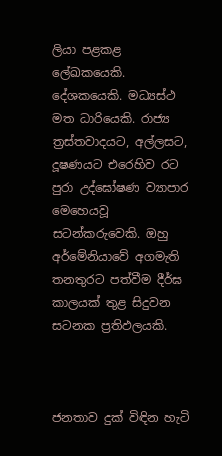ලියා පළකළ ලේඛකයෙකි. දේශකයෙකි. මධ්‍යස්ථ මත ධාරියෙකි. රාජ්‍ය ත්‍රස්තවාදයට, අල්ලසට, දූෂණයට එරෙහිව රට පුරා උද්ඝෝෂණ ව්‍යාපාර මෙහෙයවූ සටන්කරුවෙකි. ඔහු අර්මේනියාවේ අගමැති තනතුරට පත්වීම දීර්ඝ කාලයක් තුළ සිදුවන සටනක ප්‍රතිඵලයකි.



ජනතාව දුක් විඳින හැටි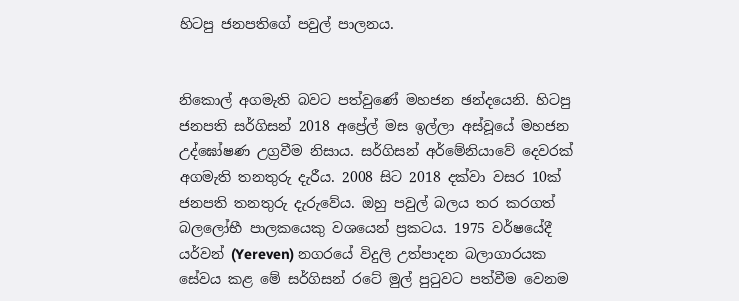හිටපු ජනපතිගේ පවුල් පාලනය.


නිකොල් අගමැති බවට පත්වුණේ මහජන ඡන්දයෙනි. හිටපු ජනපති සර්ගිසන් 2018 අප්‍රේල් මස ඉල්ලා අස්වූයේ මහජන උද්ඝෝෂණ උග්‍රවීම නිසාය. සර්ගිසන් අර්මේනියාවේ දෙවරක් අගමැති තනතුරු දැරීය. 2008 සිට 2018 දක්වා වසර 10ක් ජනපති තනතුරු දැරුවේය. ඔහු පවුල් බලය තර කරගත් බලලෝභී පාලකයෙකු වශයෙන් ප්‍රකටය. 1975 වර්ෂයේදී යර්වන් (Yereven) නගරයේ විදුලි උත්පාදන බලාගාරයක සේවය කළ මේ සර්ගිසන් රටේ මුල් පුටුවට පත්වීම වෙනම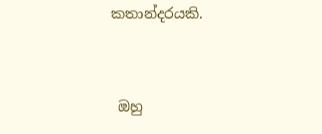කතාන්දරයකි.


 ඔහු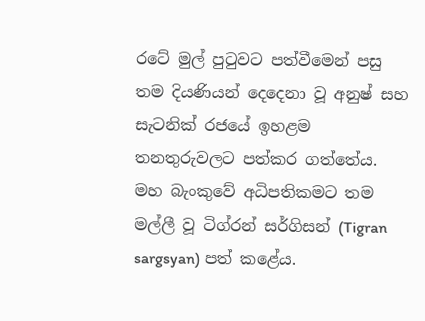රටේ මුල් පුටුවට පත්වීමෙන් පසු තම දියණියන් දෙදෙනා වූ අනුෂ් සහ සැටනික් රජයේ ඉහළම තනතුරුවලට පත්කර ගත්තේය. මහ බැංකුවේ අධිපතිකමට තම මල්ලී වූ ටිග්රන් සර්ගිසන් (Tigran sargsyan) පත් කළේය.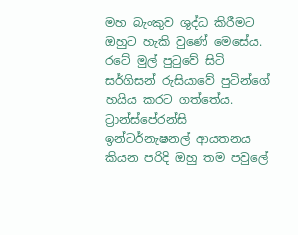මහ බැංකුව ශුද්ධ කිරීමට ඔහුට හැකි වුණේ මෙසේය. රටේ මුල් පුටුවේ සිටි සර්ගිසන් රුසියාවේ පුටින්ගේ හයිය කරට ගත්තේය.
ට්‍රාන්ස්පේරන්සි ඉන්ටර්නැෂනල් ආයතනය කියන පරිදි ඔහු තම පවුලේ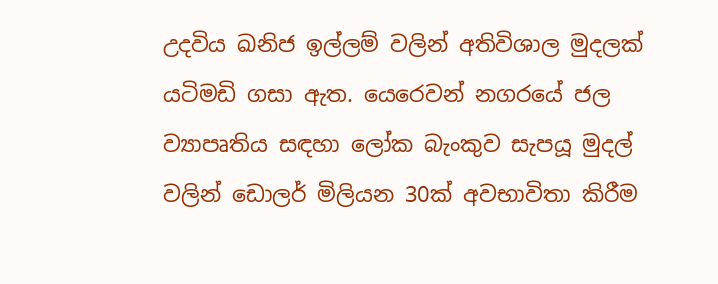උදවිය ඛනිජ ඉල්ලම් වලින් අතිවිශාල මුදලක් යටිමඩි ගසා ඇත. යෙරෙවන් නගරයේ ජල ව්‍යාපෘතිය සඳහා ලෝක බැංකුව සැපයූ මුදල් වලින් ඩොලර් මිලියන 30ක් අවභාවිතා කිරීම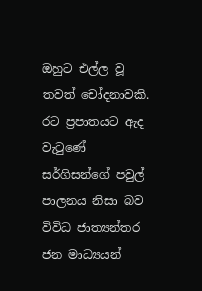ඔහුට එල්ල වූ තවත් චෝදනාවකි. රට ප්‍රපාතයට ඇද වැටුණේ සර්ගිසන්ගේ පවුල් පාලනය නිසා බව විවිධ ජාත්‍යන්තර ජන මාධ්‍යයන්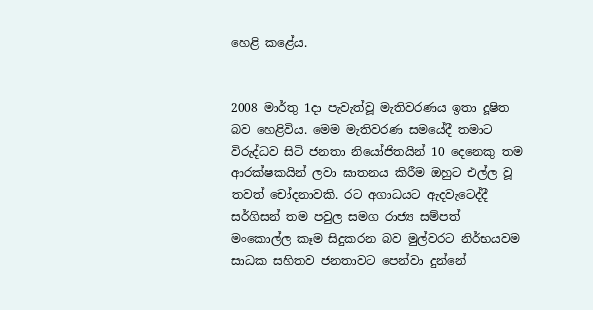හෙළි කළේය.


2008 මාර්තු 1දා පැවැත්වූ මැතිවරණය ඉතා දූෂිත බව හෙළිවිය. මෙම මැතිවරණ සමයේදී තමාට විරුද්ධව සිටි ජනතා නියෝජිතයින් 10 දෙනෙකු තම ආරක්ෂකයින් ලවා ඝාතනය කිරීම ඔහුට එල්ල වූ තවත් චෝදනාවකි. රට අගාධයට ඇදවැටෙද්දී සර්ගිසන් තම පවුල සමග රාජ්‍ය සම්පත් මංකොල්ල කෑම සිදුකරන බව මුල්වරට නිර්භයවම සාධක සහිතව ජනතාවට පෙන්වා දුන්නේ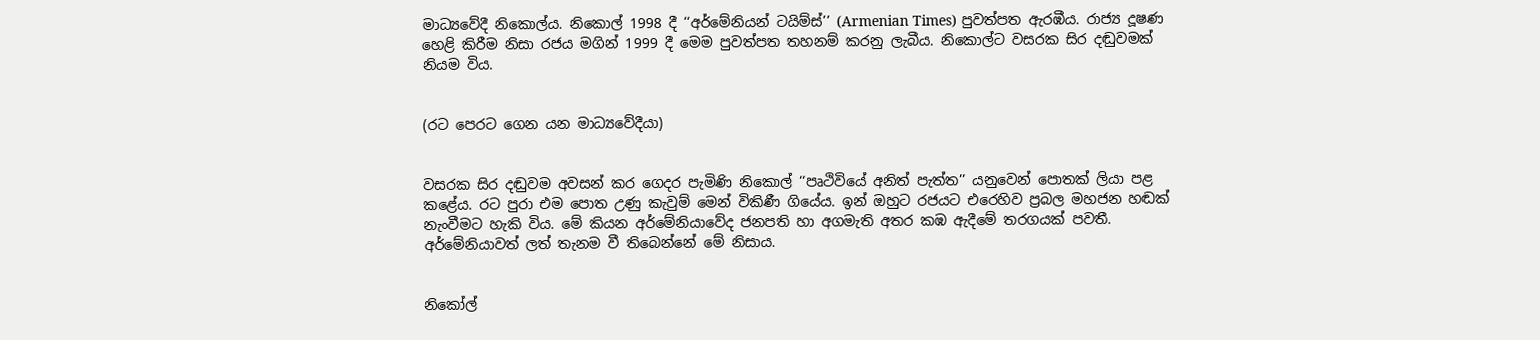මාධ්‍යවේදී නිකොල්ය. නිකොල් 1998 දී ‘‘අර්මේනියන් ටයිම්ස්’’ (Armenian Times) පුවත්පත ඇරඹීය. රාජ්‍ය දූෂණ හෙළි කිරීම නිසා රජය මගින් 1999 දී මෙම පුවත්පත තහනම් කරනු ලැබීය. නිකොල්ට වසරක සිර දඬුවමක් නියම විය.


(රට පෙරට ගෙන යන මාධ්‍යවේදීයා)


වසරක සිර දඬුවම අවසන් කර ගෙදර පැමිණි නිකොල් ‘‘පෘථිවියේ අනිත් පැත්ත’’ යනුවෙන් පොතක් ලියා පළ කළේය. රට පුරා එම පොත උණු කැවුම් මෙන් විකිණී ගියේය. ඉන් ඔහුට රජයට එරෙහිව ප්‍රබල මහජන හඬක් නැංවීමට හැකි විය. මේ කියන අර්මේනියාවේද ජනපති හා අගමැති අතර කඹ ඇදීමේ තරගයක් පවතී. අර්මේනියාවත් ලත් තැනම වී තිබෙන්නේ මේ නිසාය.


නිකෝල්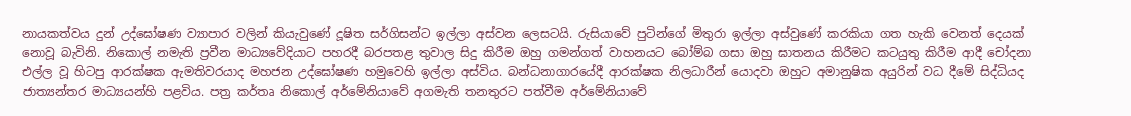නායකත්වය දුන් උද්ඝෝෂණ ව්‍යාපාර වලින් කියැවුණේ දූෂිත සර්ගිසන්ට ඉල්ලා අස්වන ලෙසටයි. රුසියාවේ පුටින්ගේ මිතුරා ඉල්ලා අස්වුණේ කරකියා ගත හැකි වෙනත් දෙයක් නොවූ බැවිනි. නිකොල් නමැති ප්‍රවීන මාධ්‍යවේදියාට පහරදී බරපතළ තුවාල සිදු කිරීම ඔහු ගමන්ගත් වාහනයට බෝම්බ ගසා ඔහු ඝාතනය කිරීමට කටයුතු කිරීම ආදී චෝදනා එල්ල වූ හිටපු ආරක්ෂක ඇමතිවරයාද මහජන උද්ඝෝෂණ හමුවෙහි ඉල්ලා අස්විය. බන්ධනාගාරයේදී ආරක්ෂක නිලධාරීන් යොදවා ඔහුට අමානුෂික අයුරින් වධ දීමේ සිද්ධියද ජාත්‍යන්තර මාධ්‍යයන්හි පළවිය. පත්‍ර කර්තෘ නිකොල් අර්මේනියාවේ අගමැති තනතුරට පත්වීම අර්මේනියාවේ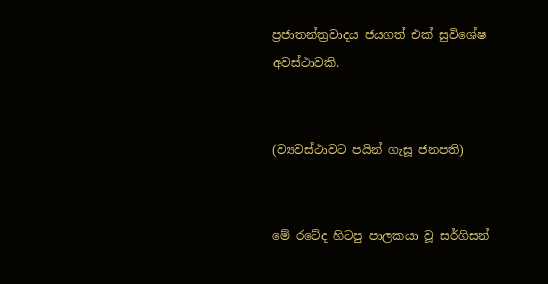ප්‍රජාතන්ත්‍රවාදය ජයගත් එක් සුවිශේෂ අවස්ථාවකි.


(ව්‍යවස්ථාවට පයින් ගැසූ ජනපති)


මේ රටේද හිටපු පාලකයා වූ සර්ගිසන්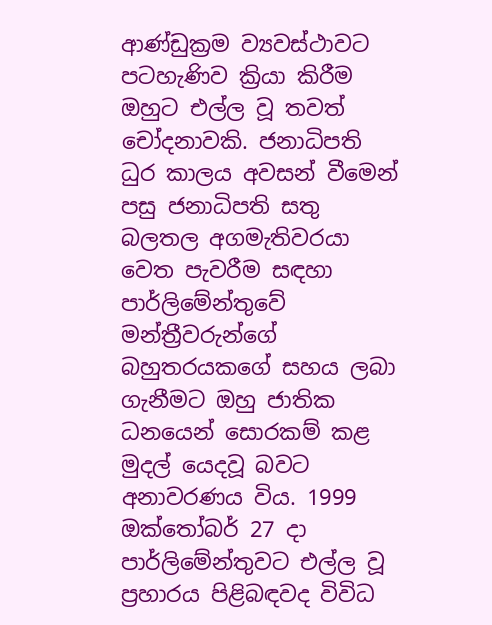ආණ්ඩුක්‍රම ව්‍යවස්ථාවට පටහැණිව ක්‍රියා කිරීම ඔහුට එල්ල වූ තවත් චෝදනාවකි. ජනාධිපති ධුර කාලය අවසන් වීමෙන් පසු ජනාධිපති සතු බලතල අගමැතිවරයා වෙත පැවරීම සඳහා පාර්ලිමේන්තුවේ මන්ත්‍රීවරුන්ගේ බහුතරයකගේ සහය ලබා ගැනීමට ඔහු ජාතික ධනයෙන් සොරකම් කළ මුදල් යෙදවූ බවට අනාවරණය විය. 1999 ඔක්තෝබර් 27 දා පාර්ලිමේන්තුවට එල්ල වූ ප්‍රහාරය පිළිබඳවද විවිධ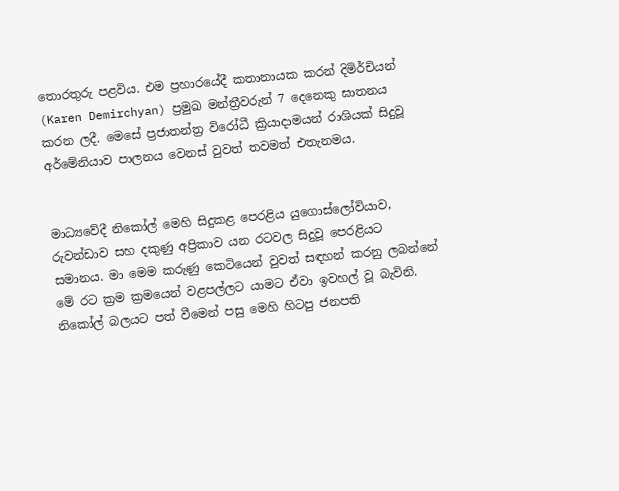තොරතුරු පළවිය. එම ප්‍රහාරයේදී කතානායක කරන් දිමිර්චියන් (Karen Demirchyan) ප්‍රමුඛ මන්ත්‍රීවරුන් 7 දෙනෙකු ඝාතනය කරන ලදී. මෙසේ ප්‍රජාතන්ත්‍ර විරෝධී ක්‍රියාදාමයන් රාශියක් සිදුවූ අර්මේනියාව පාලනය වෙනස් වුවත් තවමත් එතැනමය.


මාධ්‍යවේදී නිකෝල් මෙහි සිදුකළ පෙරළිය යුගොස්ලෝවියාව, රුවන්ඩාව සහ දකුණු අප්‍රිකාව යන රටවල සිදුවූ පෙරළියට සමානය. මා මෙම කරුණු කෙටියෙන් වුවත් සඳහන් කරනු ලබන්නේ මේ රට ක්‍රම ක්‍රමයෙන් වළපල්ලට යාමට ඒවා ඉවහල් වූ බැවිනි. නිකෝල් බලයට පත් වීමෙන් පසු මෙහි හිටපු ජනපති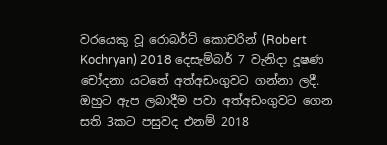වරයෙකු වූ රොබර්ට් කොචරින් (Robert Kochryan) 2018 දෙසැම්බර් 7 වැනිදා දූෂණ චෝදනා යටතේ අත්අඩංගුවට ගන්නා ලදී. ඔහුට ඇප ලබාදීම පවා අත්අඩංගුවට ගෙන සති 3කට පසුවද එනම් 2018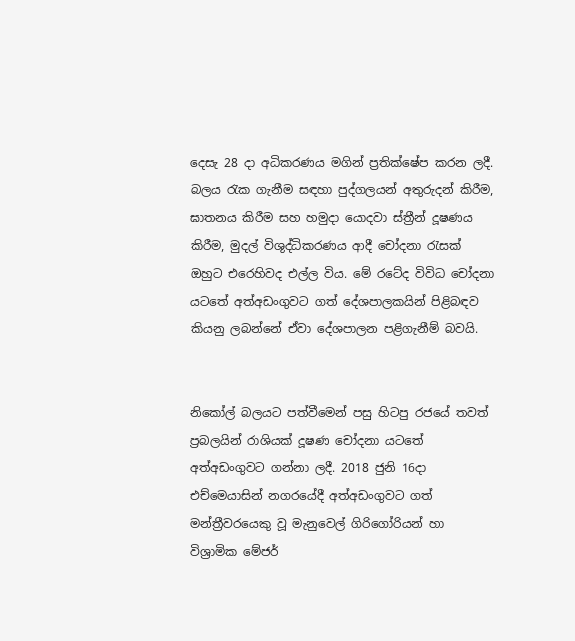දෙසැ 28 දා අධිකරණය මගින් ප්‍රතික්ෂේප කරන ලදී. බලය රැක ගැනීම සඳහා පුද්ගලයන් අතුරුදන් කිරීම, ඝාතනය කිරීම සහ හමුදා යොදවා ස්ත්‍රීන් දූෂණය කිරීම, මුදල් විශුද්ධිකරණය ආදී චෝදනා රැසක් ඔහුට එරෙහිවද එල්ල විය. මේ රටේද විවිධ චෝදනා යටතේ අත්අඩංගුවට ගත් දේශපාලකයින් පිළිබඳව කියනු ලබන්නේ ඒවා දේශපාලන පළිගැනීම් බවයි.


නිකෝල් බලයට පත්වීමෙන් පසු හිටපු රජයේ තවත් ප්‍රබලයින් රාශියක් දූෂණ චෝදනා යටතේ අත්අඩංගුවට ගන්නා ලදී. 2018 ජුනි 16දා එච්මෙයාසින් නගරයේදී අත්අඩංගුවට ගත් මන්ත්‍රීවරයෙකු වූ මැනුවෙල් ගිරිගෝරියන් හා විශ්‍රාමික මේජර්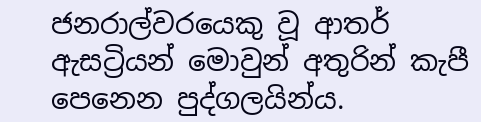ජනරාල්වරයෙකු වූ ආතර් ඇසට්‍රියන් මොවුන් අතුරින් කැපී පෙනෙන පුද්ගලයින්ය.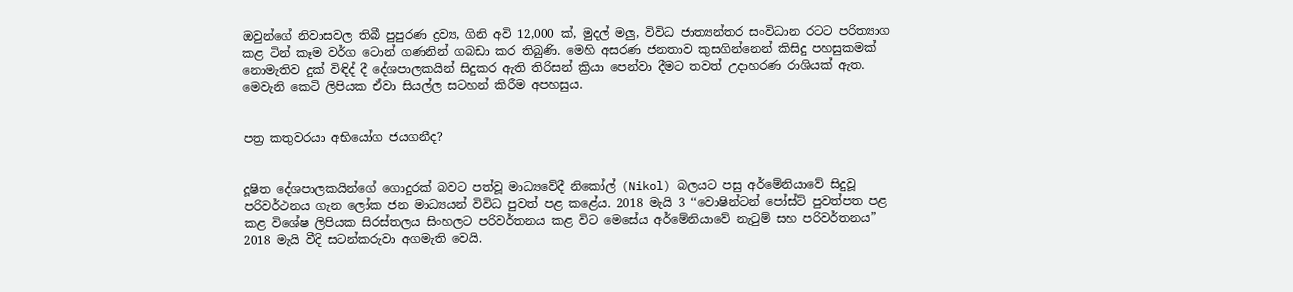ඔවුන්ගේ නිවාසවල තිබී පුපුරණ ද්‍රව්‍ය, ගිනි අවි 12,000 ක්, මුදල් මලු, විවිධ ජාත්‍යන්තර සංවිධාන රටට පරිත්‍යාග කළ ටින් කෑම වර්ග ටොන් ගණනින් ගබඩා කර තිබුණි. මෙහි අසරණ ජනතාව කුසගින්නෙන් කිසිදු පහසුකමක් නොමැතිව දුක් විඳිද් දී දේශපාලකයින් සිදුකර ඇති තිරිසන් ක්‍රියා පෙන්වා දීමට තවත් උදාහරණ රාශියක් ඇත. මෙවැනි කෙටි ලිපියක ඒවා සියල්ල සටහන් කිරීම අපහසුය.


පත්‍ර කතුවරයා අභියෝග ජයගනීද?


දූෂිත දේශපාලකයින්ගේ ගොදුරක් බවට පත්වූ මාධ්‍යවේදී නිකෝල් (Nikol) බලයට පසු අර්මේනියාවේ සිදුවූ පරිවර්ථනය ගැන ලෝක ජන මාධ්‍යයන් විවිධ පුවත් පළ කළේය. 2018 මැයි 3 ‘‘වොෂින්ටන් පෝස්ට් පුවත්පත පළ කළ විශේෂ ලිපියක සිරස්තලය සිංහලට පරිවර්තනය කළ විට මෙසේය අර්මේනියාවේ නැටුම් සහ පරිවර්තනය”
2018 මැයි වීදි සටන්කරුවා අගමැති වෙයි.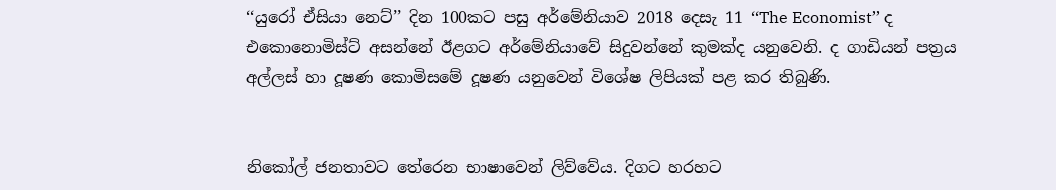‘‘යුරෝ ඒසියා නෙට්’’ දින 100කට පසු අර්මේනියාව 2018 දෙසැ 11 ‘‘The Economist’’ ද එකොනොමිස්ට් අසන්නේ ඊළගට අර්මේනියාවේ සිදුවන්නේ කුමක්ද යනුවෙනි. ද ගාඩියන් පත්‍රය අල්ලස් හා දූෂණ කොමිසමේ දූෂණ යනුවෙන් විශේෂ ලිපියක් පළ කර තිබුණි.


නිකෝල් ජනතාවට තේරෙන භාෂාවෙන් ලිව්වේය. දිගට හරහට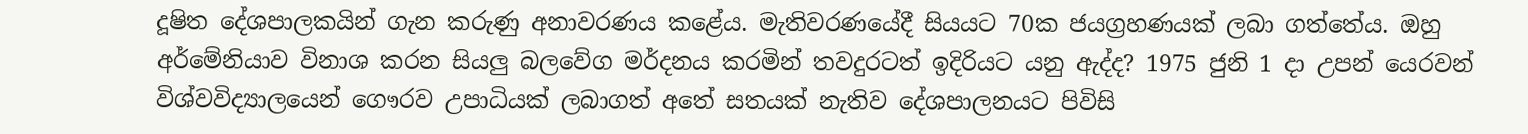දූෂිත දේශපාලකයින් ගැන කරුණු අනාවරණය කළේය. මැතිවරණයේදී සියයට 70ක ජයග්‍රහණයක් ලබා ගත්තේය. ඔහු අර්මේනියාව විනාශ කරන සියලු බලවේග මර්දනය කරමින් තවදුරටත් ඉදිරියට යනු ඇද්ද? 1975 ජුනි 1 දා උපන් යෙරවන් විශ්වවිද්‍යාලයෙන් ගෞරව උපාධියක් ලබාගත් අතේ සතයක් නැතිව දේශපාලනයට පිවිසි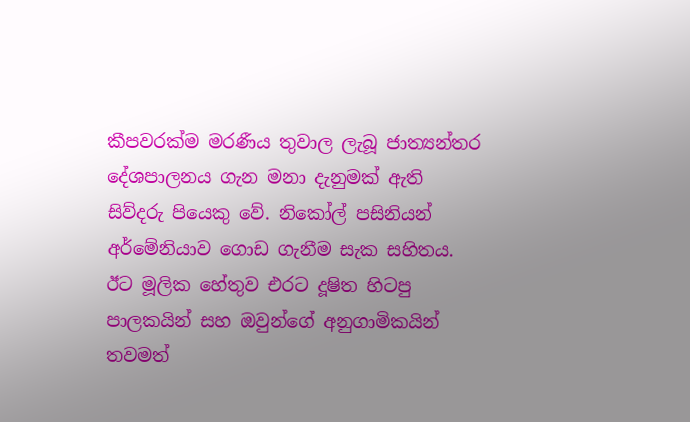කීපවරක්ම මරණීය තුවාල ලැබූ ජාත්‍යන්තර දේශපාලනය ගැන මනා දැනුමක් ඇති සිව්දරු පියෙකු වේ. නිකෝල් පසිනියන් අර්මේනියාව ගොඩ ගැනීම සැක සහිතය. ඊට මූලික හේතුව එරට දූෂිත හිටපු පාලකයින් සහ ඔවුන්ගේ අනුගාමිකයින් තවමත්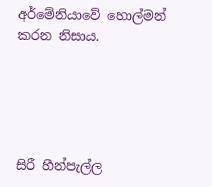අර්මේනියාවේ හොල්මන් කරන නිසාය.





සිරී හීන්පැල්ල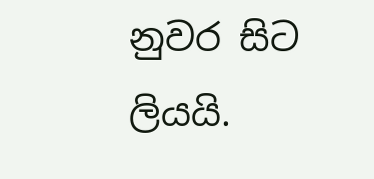නුවර සිට ලියයි.